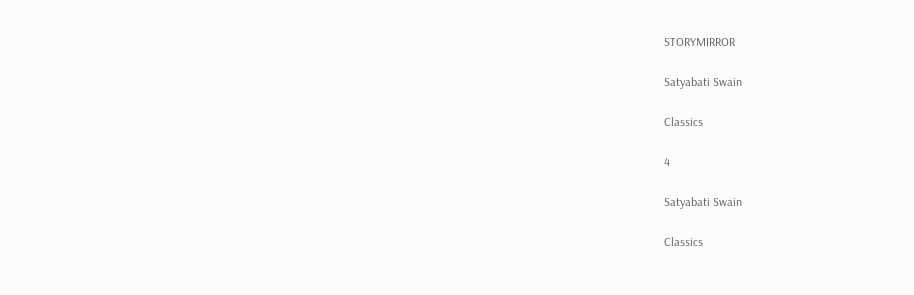STORYMIRROR

Satyabati Swain

Classics

4

Satyabati Swain

Classics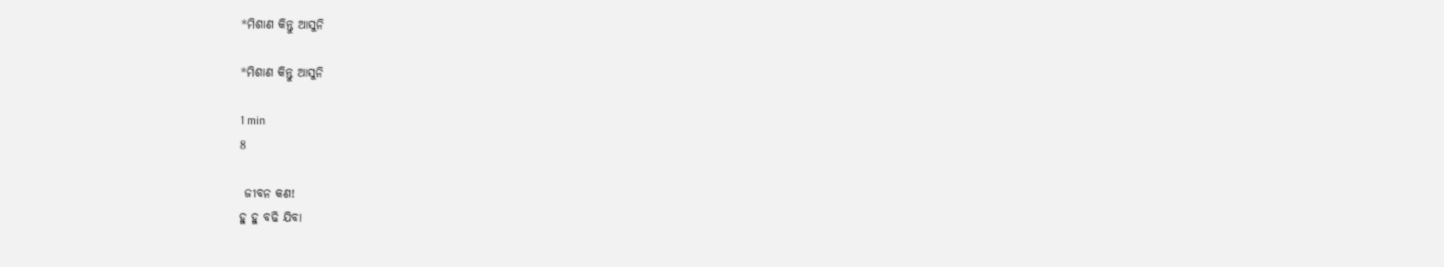*ମିଶାଣ କିନ୍ତୁ ଆସୁନି

*ମିଶାଣ କିନ୍ତୁ ଆସୁନି

1 min
8

 ଜୀବନ କଣ!
ହୁ ହୁ ବଢି ଯିବା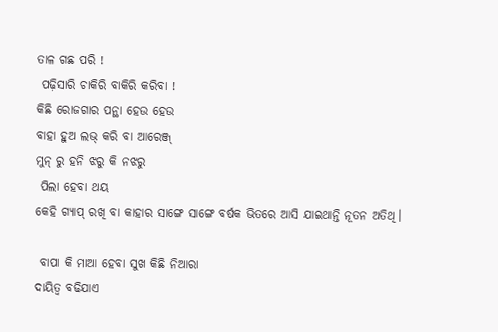ତାଳ ଗଛ ପରି !
 ପଢ଼ିସାରି ଚାକିରି ବାକିରି କରିବା !
କିଛି ରୋଜଗାର ପନ୍ଥା ହେଉ ହେଉ
ବାହା ହୁଅ ଲଭ୍ କରି ବା ଆରେଞ୍ଜ୍
ମୁନ୍ ରୁ ହନି ଝରୁ କି ନଝରୁ
 ପିଲା ହେବା ଥୟ
କେହି ଗ୍ୟାପ୍ ରଖି ବା କାହାର ସାଙ୍ଗେ ସାଙ୍ଗେ ବର୍ଷକ ଭିତରେ ଆସି ଯାଇଥାନ୍ତି ନୂତନ ଅତିଥି।

 ବାପା କି ମାଆ ହେବା ସୁଖ କିଛି ନିଆରା
ଦାୟିତ୍ୱ ବଢିଯାଏ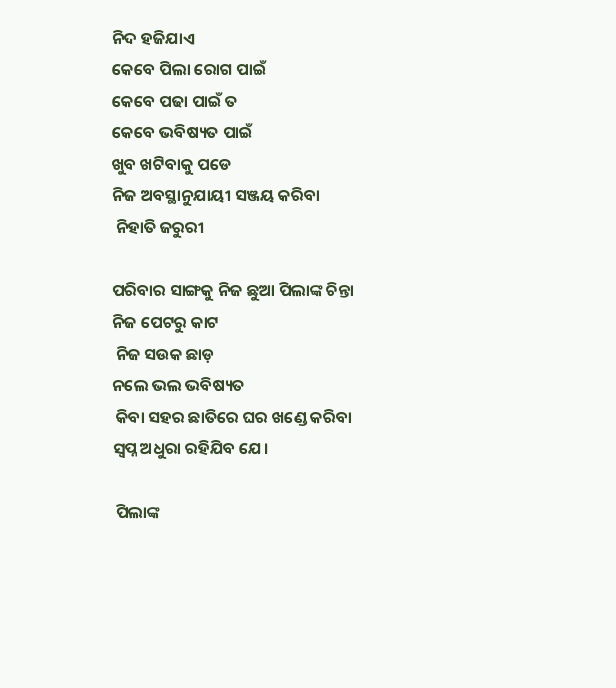ନିଦ ହଜିଯାଏ
କେବେ ପିଲା ରୋଗ ପାଇଁ
କେବେ ପଢା ପାଇଁ ତ
କେବେ ଭବିଷ୍ୟତ ପାଇଁ
ଖୁବ ଖଟିବାକୁ ପଡେ
ନିଜ ଅବସ୍ଥାନୁଯାୟୀ ସଞ୍ଜୟ କରିବା
 ନିହାତି ଜରୁରୀ

ପରିବାର ସାଙ୍ଗକୁ ନିଜ ଛୁଆ ପିଲାଙ୍କ ଚିନ୍ତା
ନିଜ ପେଟରୁ କାଟ
 ନିଜ ସଉକ ଛାଡ଼
ନଲେ ଭଲ ଭବିଷ୍ୟତ
 କିବା ସହର ଛାତିରେ ଘର ଖଣ୍ଡେ କରିବା
ସ୍ୱପ୍ନ ଅଧୁରା ରହିଯିବ ଯେ।

 ପିଲାଙ୍କ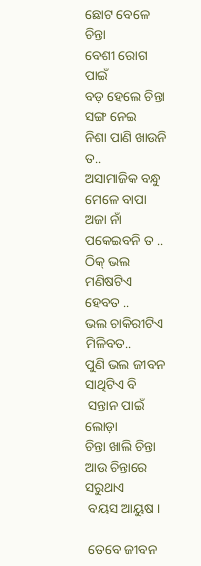ଛୋଟ ବେଳେ ଚିନ୍ତା
ବେଶୀ ରୋଗ ପାଇଁ
ବଡ଼ ହେଲେ ଚିନ୍ତା ସଙ୍ଗ ନେଇ
ନିଶା ପାଣି ଖାଉନି ତ..
ଅସାମାଜିକ ବନ୍ଧୁ ମେଳେ ବାପା ଅଜା ନାଁ ପକେଇବନି ତ ..
ଠିକ୍ ଭଲ ମଣିଷଟିଏ ହେବତ ..
ଭଲ ଚାକିରୀଟିଏ ମିଳିବତ..
ପୁଣି ଭଲ ଜୀବନ ସାଥିଟିଏ ବି
 ସନ୍ତାନ ପାଇଁ ଲୋଡ଼ା
ଚିନ୍ତା ଖାଲି ଚିନ୍ତା ଆଉ ଚିନ୍ତାରେ ସରୁଥାଏ
 ବୟସ ଆୟୁଷ ।

 ତେବେ ଜୀବନ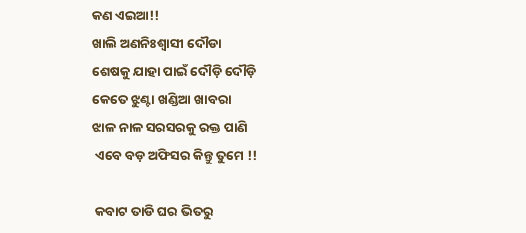କଣ ଏଇଆ!!
ଖାଲି ଅଣନିଃଶ୍ଵାସୀ ଦୌଡା
ଶେଷକୁ ଯାହା ପାଇଁ ଦୌଡ଼ି ଦୌଡ଼ି
କେତେ ଝୁଣ୍ଟା ଖଣ୍ଡିଆ ଖାବରା
ଝାଳ ନାଳ ସରସରକୁ ରକ୍ତ ପାଣି
 ଏବେ ବଡ଼ ଅଫିସର କିନ୍ତୁ ତୁମେ !!

 କବାଟ ତାଡି ଘର ଭିତରୁ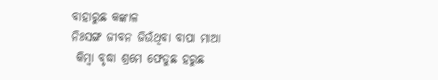ବାହାରୁଛ କଙ୍କାଳ
ନିଃସଙ୍ଗ ଜୀବନ ଜିଉଁଥିବା ବାପା ମାଆ
 କିମ୍ବା ବୃଦ୍ଧା ଶ୍ରମେ ଫେଡୁଛ ହରୁଛ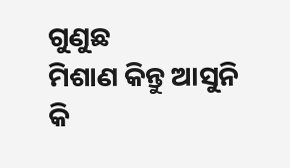ଗୁଣୁଛ
ମିଶାଣ କିନ୍ତୁ ଆସୁନି
କି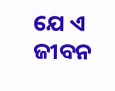ଯେ ଏ ଜୀବନ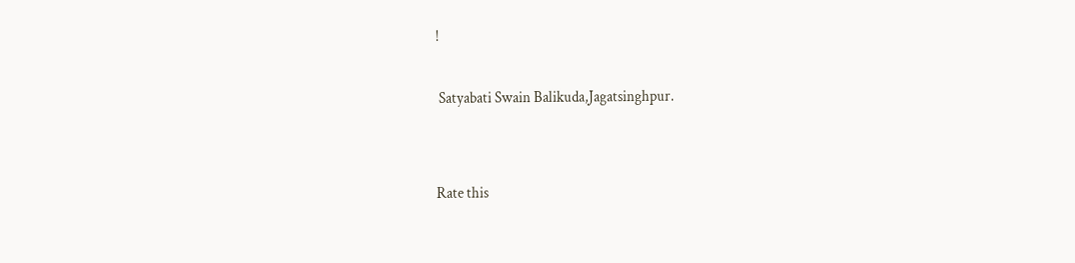!

 Satyabati Swain Balikuda,Jagatsinghpur.


Rate this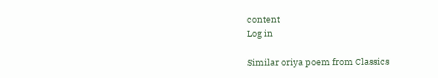content
Log in

Similar oriya poem from Classics